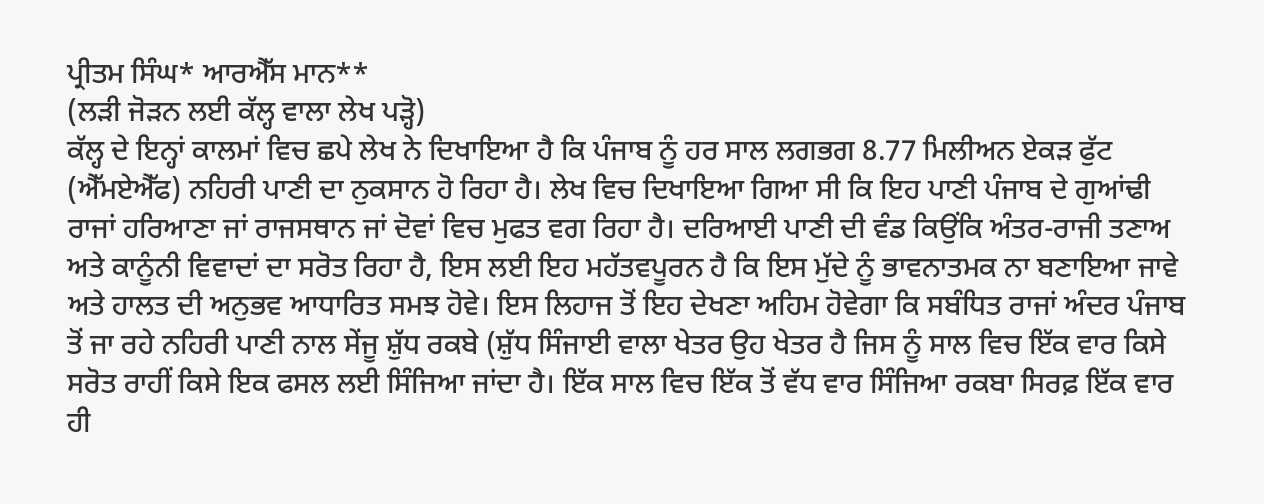ਪ੍ਰੀਤਮ ਸਿੰਘ* ਆਰਐੱਸ ਮਾਨ**
(ਲੜੀ ਜੋੜਨ ਲਈ ਕੱਲ੍ਹ ਵਾਲਾ ਲੇਖ ਪੜ੍ਹੋ)
ਕੱਲ੍ਹ ਦੇ ਇਨ੍ਹਾਂ ਕਾਲਮਾਂ ਵਿਚ ਛਪੇ ਲੇਖ ਨੇ ਦਿਖਾਇਆ ਹੈ ਕਿ ਪੰਜਾਬ ਨੂੰ ਹਰ ਸਾਲ ਲਗਭਗ 8.77 ਮਿਲੀਅਨ ਏਕੜ ਫੁੱਟ (ਐੱਮਏਐੱਫ) ਨਹਿਰੀ ਪਾਣੀ ਦਾ ਨੁਕਸਾਨ ਹੋ ਰਿਹਾ ਹੈ। ਲੇਖ ਵਿਚ ਦਿਖਾਇਆ ਗਿਆ ਸੀ ਕਿ ਇਹ ਪਾਣੀ ਪੰਜਾਬ ਦੇ ਗੁਆਂਢੀ ਰਾਜਾਂ ਹਰਿਆਣਾ ਜਾਂ ਰਾਜਸਥਾਨ ਜਾਂ ਦੋਵਾਂ ਵਿਚ ਮੁਫਤ ਵਗ ਰਿਹਾ ਹੈ। ਦਰਿਆਈ ਪਾਣੀ ਦੀ ਵੰਡ ਕਿਉਂਕਿ ਅੰਤਰ-ਰਾਜੀ ਤਣਾਅ ਅਤੇ ਕਾਨੂੰਨੀ ਵਿਵਾਦਾਂ ਦਾ ਸਰੋਤ ਰਿਹਾ ਹੈ, ਇਸ ਲਈ ਇਹ ਮਹੱਤਵਪੂਰਨ ਹੈ ਕਿ ਇਸ ਮੁੱਦੇ ਨੂੰ ਭਾਵਨਾਤਮਕ ਨਾ ਬਣਾਇਆ ਜਾਵੇ ਅਤੇ ਹਾਲਤ ਦੀ ਅਨੁਭਵ ਆਧਾਰਿਤ ਸਮਝ ਹੋਵੇ। ਇਸ ਲਿਹਾਜ ਤੋਂ ਇਹ ਦੇਖਣਾ ਅਹਿਮ ਹੋਵੇਗਾ ਕਿ ਸਬੰਧਿਤ ਰਾਜਾਂ ਅੰਦਰ ਪੰਜਾਬ ਤੋਂ ਜਾ ਰਹੇ ਨਹਿਰੀ ਪਾਣੀ ਨਾਲ ਸੇਂਜੂ ਸ਼ੁੱਧ ਰਕਬੇ (ਸ਼ੁੱਧ ਸਿੰਜਾਈ ਵਾਲਾ ਖੇਤਰ ਉਹ ਖੇਤਰ ਹੈ ਜਿਸ ਨੂੰ ਸਾਲ ਵਿਚ ਇੱਕ ਵਾਰ ਕਿਸੇ ਸਰੋਤ ਰਾਹੀਂ ਕਿਸੇ ਇਕ ਫਸਲ ਲਈ ਸਿੰਜਿਆ ਜਾਂਦਾ ਹੈ। ਇੱਕ ਸਾਲ ਵਿਚ ਇੱਕ ਤੋਂ ਵੱਧ ਵਾਰ ਸਿੰਜਿਆ ਰਕਬਾ ਸਿਰਫ਼ ਇੱਕ ਵਾਰ ਹੀ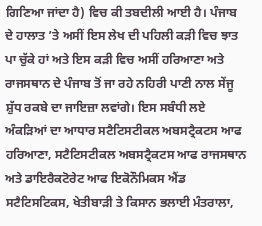ਗਿਣਿਆ ਜਾਂਦਾ ਹੈ) ਵਿਚ ਕੀ ਤਬਦੀਲੀ ਆਈ ਹੈ। ਪੰਜਾਬ ਦੇ ਹਾਲਾਤ ’ਤੇ ਅਸੀਂ ਇਸ ਲੇਖ ਦੀ ਪਹਿਲੀ ਕੜੀ ਵਿਚ ਝਾਤ ਪਾ ਚੁੱਕੇ ਹਾਂ ਅਤੇ ਇਸ ਕੜੀ ਵਿਚ ਅਸੀਂ ਹਰਿਆਣਾ ਅਤੇ ਰਾਜਸਥਾਨ ਦੇ ਪੰਜਾਬ ਤੋਂ ਜਾ ਰਹੇ ਨਹਿਰੀ ਪਾਣੀ ਨਾਲ ਸੇਂਜੂ ਸ਼ੁੱਧ ਰਕਬੇ ਦਾ ਜਾਇਜ਼ਾ ਲਵਾਂਗੇ। ਇਸ ਸਬੰਧੀ ਲਏ ਅੰਕੜਿਆਂ ਦਾ ਆਧਾਰ ਸਟੈਟਿਸਟੀਕਲ ਅਬਸਟ੍ਰੈਕਟਸ ਆਫ ਹਰਿਆਣਾ, ਸਟੈਟਿਸਟੀਕਲ ਅਬਸਟ੍ਰੈਕਟਸ ਆਫ ਰਾਜਸਥਾਨ ਅਤੇ ਡਾਇਰੈਕਟੋਰੇਟ ਆਫ ਇਕੋਨੌਮਿਕਸ ਐਂਡ ਸਟੈਟਿਸਟਿਕਸ, ਖੇਤੀਬਾੜੀ ਤੇ ਕਿਸਾਨ ਭਲਾਈ ਮੰਤਰਾਲਾ,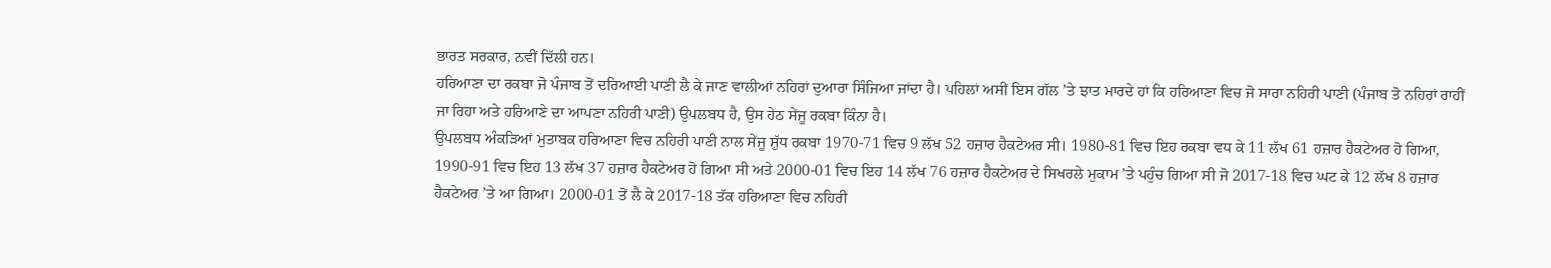ਭਾਰਤ ਸਰਕਾਰ, ਨਵੀਂ ਦਿੱਲੀ ਹਨ।
ਹਰਿਆਣਾ ਦਾ ਰਕਬਾ ਜੋ ਪੰਜਾਬ ਤੋਂ ਦਰਿਆਈ ਪਾਣੀ ਲੈ ਕੇ ਜਾਣ ਵਾਲੀਆਂ ਨਹਿਰਾਂ ਦੁਆਰਾ ਸਿੰਜਿਆ ਜਾਂਦਾ ਹੈ। ਪਹਿਲਾਂ ਅਸੀਂ ਇਸ ਗੱਲ ’ਤੇ ਝਾਤ ਮਾਰਦੇ ਹਾਂ ਕਿ ਹਰਿਆਣਾ ਵਿਚ ਜੋ ਸਾਰਾ ਨਹਿਰੀ ਪਾਣੀ (ਪੰਜਾਬ ਤੋ ਨਹਿਰਾਂ ਰਾਹੀਂ ਜਾ ਰਿਹਾ ਅਤੇ ਹਰਿਆਣੇ ਦਾ ਆਪਣਾ ਨਹਿਰੀ ਪਾਣੀ) ਉਪਲਬਧ ਹੈ, ਉਸ ਹੇਠ ਸੇਂਜੂ ਰਕਬਾ ਕਿੰਨਾ ਹੈ।
ਉਪਲਬਧ ਅੰਕੜਿਆਂ ਮੁਤਾਬਕ ਹਰਿਆਣਾ ਵਿਚ ਨਹਿਰੀ ਪਾਣੀ ਨਾਲ ਸੇਂਜੂ ਸ਼ੁੱਧ ਰਕਬਾ 1970-71 ਵਿਚ 9 ਲੱਖ 52 ਹਜ਼ਾਰ ਹੈਕਟੇਅਰ ਸੀ। 1980-81 ਵਿਚ ਇਹ ਰਕਬਾ ਵਧ ਕੇ 11 ਲੱਖ 61 ਹਜ਼ਾਰ ਹੈਕਟੇਅਰ ਹੋ ਗਿਆ, 1990-91 ਵਿਚ ਇਹ 13 ਲੱਖ 37 ਹਜ਼ਾਰ ਹੈਕਟੇਅਰ ਹੋ ਗਿਆ ਸੀ ਅਤੇ 2000-01 ਵਿਚ ਇਹ 14 ਲੱਖ 76 ਹਜ਼ਾਰ ਹੈਕਟੇਅਰ ਦੇ ਸਿਖਰਲੇ ਮੁਕਾਮ ’ਤੇ ਪਹੁੰਚ ਗਿਆ ਸੀ ਜੋ 2017-18 ਵਿਚ ਘਟ ਕੇ 12 ਲੱਖ 8 ਹਜ਼ਾਰ ਹੈਕਟੇਅਰ ’ਤੇ ਆ ਗਿਆ। 2000-01 ਤੋਂ ਲੈ ਕੇ 2017-18 ਤੱਕ ਹਰਿਆਣਾ ਵਿਚ ਨਹਿਰੀ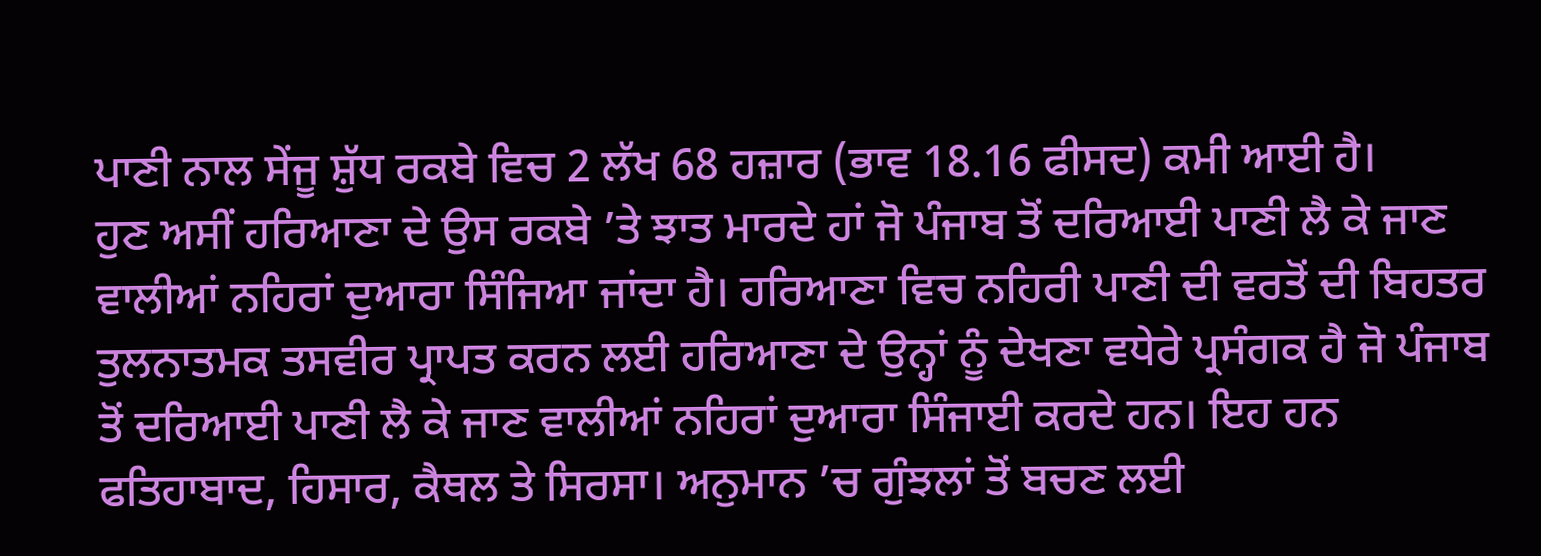ਪਾਣੀ ਨਾਲ ਸੇਂਜੂ ਸ਼ੁੱਧ ਰਕਬੇ ਵਿਚ 2 ਲੱਖ 68 ਹਜ਼ਾਰ (ਭਾਵ 18.16 ਫੀਸਦ) ਕਮੀ ਆਈ ਹੈ।
ਹੁਣ ਅਸੀਂ ਹਰਿਆਣਾ ਦੇ ਉਸ ਰਕਬੇ ’ਤੇ ਝਾਤ ਮਾਰਦੇ ਹਾਂ ਜੋ ਪੰਜਾਬ ਤੋਂ ਦਰਿਆਈ ਪਾਣੀ ਲੈ ਕੇ ਜਾਣ ਵਾਲੀਆਂ ਨਹਿਰਾਂ ਦੁਆਰਾ ਸਿੰਜਿਆ ਜਾਂਦਾ ਹੈ। ਹਰਿਆਣਾ ਵਿਚ ਨਹਿਰੀ ਪਾਣੀ ਦੀ ਵਰਤੋਂ ਦੀ ਬਿਹਤਰ ਤੁਲਨਾਤਮਕ ਤਸਵੀਰ ਪ੍ਰਾਪਤ ਕਰਨ ਲਈ ਹਰਿਆਣਾ ਦੇ ਉਨ੍ਹਾਂ ਨੂੰ ਦੇਖਣਾ ਵਧੇਰੇ ਪ੍ਰਸੰਗਕ ਹੈ ਜੋ ਪੰਜਾਬ ਤੋਂ ਦਰਿਆਈ ਪਾਣੀ ਲੈ ਕੇ ਜਾਣ ਵਾਲੀਆਂ ਨਹਿਰਾਂ ਦੁਆਰਾ ਸਿੰਜਾਈ ਕਰਦੇ ਹਨ। ਇਹ ਹਨ ਫਤਿਹਾਬਾਦ, ਹਿਸਾਰ, ਕੈਥਲ ਤੇ ਸਿਰਸਾ। ਅਨੁਮਾਨ ’ਚ ਗੁੰਝਲਾਂ ਤੋਂ ਬਚਣ ਲਈ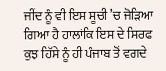ਜੀਂਦ ਨੂੰ ਵੀ ਇਸ ਸੂਚੀ ’ਚ ਜੋੜਿਆ ਗਿਆ ਹੈ ਹਾਲਾਂਕਿ ਇਸ ਦੇ ਸਿਰਫ ਕੁਝ ਹਿੱਸੇ ਨੂੰ ਹੀ ਪੰਜਾਬ ਤੋਂ ਵਗਦੇ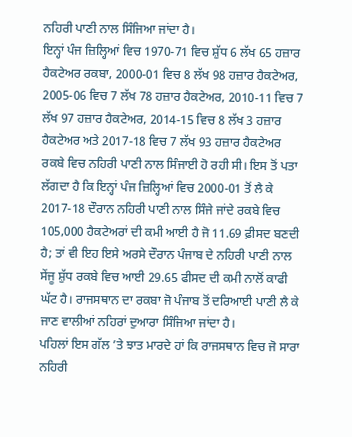ਨਹਿਰੀ ਪਾਣੀ ਨਾਲ ਸਿੰਜਿਆ ਜਾਂਦਾ ਹੈ।
ਇਨ੍ਹਾਂ ਪੰਜ ਜ਼ਿਲ੍ਹਿਆਂ ਵਿਚ 1970-71 ਵਿਚ ਸ਼ੁੱਧ 6 ਲੱਖ 65 ਹਜ਼ਾਰ ਹੈਕਟੇਅਰ ਰਕਬਾ, 2000-01 ਵਿਚ 8 ਲੱਖ 98 ਹਜ਼ਾਰ ਹੈਕਟੇਅਰ, 2005-06 ਵਿਚ 7 ਲੱਖ 78 ਹਜ਼ਾਰ ਹੈਕਟੇਅਰ, 2010-11 ਵਿਚ 7 ਲੱਖ 97 ਹਜ਼ਾਰ ਹੈਕਟੇਅਰ, 2014-15 ਵਿਚ 8 ਲੱਖ 3 ਹਜ਼ਾਰ ਹੈਕਟੇਅਰ ਅਤੇ 2017-18 ਵਿਚ 7 ਲੱਖ 93 ਹਜ਼ਾਰ ਹੈਕਟੇਅਰ ਰਕਬੇ ਵਿਚ ਨਹਿਰੀ ਪਾਣੀ ਨਾਲ ਸਿੰਜਾਈ ਹੋ ਰਹੀ ਸੀ। ਇਸ ਤੋਂ ਪਤਾ ਲੱਗਦਾ ਹੈ ਕਿ ਇਨ੍ਹਾਂ ਪੰਜ ਜ਼ਿਲ੍ਹਿਆਂ ਵਿਚ 2000-01 ਤੋਂ ਲੈ ਕੇ 2017-18 ਦੌਰਾਨ ਨਹਿਰੀ ਪਾਣੀ ਨਾਲ ਸਿੰਜੇ ਜਾਂਦੇ ਰਕਬੇ ਵਿਚ 105,000 ਹੈਕਟੇਅਰਾਂ ਦੀ ਕਮੀ ਆਈ ਹੈ ਜੋ 11.69 ਫ਼ੀਸਦ ਬਣਦੀ ਹੈ; ਤਾਂ ਵੀ ਇਹ ਇਸੇ ਅਰਸੇ ਦੌਰਾਨ ਪੰਜਾਬ ਦੇ ਨਹਿਰੀ ਪਾਣੀ ਨਾਲ ਸੇਂਜੂ ਸ਼ੁੱਧ ਰਕਬੇ ਵਿਚ ਆਈ 29.65 ਫੀਸਦ ਦੀ ਕਮੀ ਨਾਲੋਂ ਕਾਫੀ ਘੱਟ ਹੈ। ਰਾਜਸਥਾਨ ਦਾ ਰਕਬਾ ਜੋ ਪੰਜਾਬ ਤੋਂ ਦਰਿਆਈ ਪਾਣੀ ਲੈ ਕੇ ਜਾਣ ਵਾਲੀਆਂ ਨਹਿਰਾਂ ਦੁਆਰਾ ਸਿੰਜਿਆ ਜਾਂਦਾ ਹੈ।
ਪਹਿਲਾਂ ਇਸ ਗੱਲ ’ਤੇ ਝਾਤ ਮਾਰਦੇ ਹਾਂ ਕਿ ਰਾਜਸਥਾਨ ਵਿਚ ਜੋ ਸਾਰਾ ਨਹਿਰੀ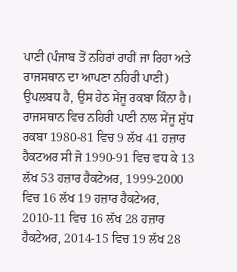ਪਾਣੀ (ਪੰਜਾਬ ਤੋਂ ਨਹਿਰਾਂ ਰਾਹੀਂ ਜਾ ਰਿਹਾ ਅਤੇ ਰਾਜਸਥਾਨ ਦਾ ਆਪਣਾ ਨਹਿਰੀ ਪਾਣੀ) ਉਪਲਬਧ ਹੈ, ਉਸ ਹੇਠ ਸੇਂਜੂ ਰਕਬਾ ਕਿੰਨਾ ਹੈ। ਰਾਜਸਥਾਨ ਵਿਚ ਨਹਿਰੀ ਪਾਣੀ ਨਾਲ ਸੇਂਜੂ ਸ਼ੁੱਧ ਰਕਬਾ 1980-81 ਵਿਚ 9 ਲੱਖ 41 ਹਜ਼ਾਰ ਹੈਕਟਅਰ ਸੀ ਜੋ 1990-91 ਵਿਚ ਵਧ ਕੇ 13 ਲੱਖ 53 ਹਜ਼ਾਰ ਹੈਕਟੇਅਰ, 1999-2000 ਵਿਚ 16 ਲੱਖ 19 ਹਜ਼ਾਰ ਹੈਕਟੇਅਰ, 2010-11 ਵਿਚ 16 ਲੱਖ 28 ਹਜ਼ਾਰ ਹੈਕਟੇਅਰ, 2014-15 ਵਿਚ 19 ਲੱਖ 28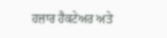ਹਜ਼ਾਰ ਹੈਕਟੇਅਰ ਅਤੇ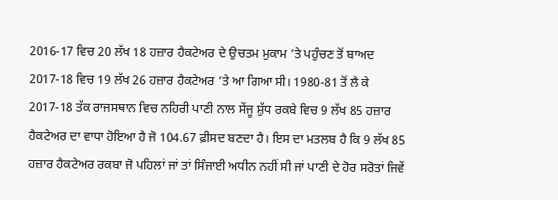2016-17 ਵਿਚ 20 ਲੱਖ 18 ਹਜ਼ਾਰ ਹੈਕਟੇਅਰ ਦੇ ਉਚਤਮ ਮੁਕਾਮ ’ਤੇ ਪਹੁੰਚਣ ਤੋਂ ਬਾਅਦ 2017-18 ਵਿਚ 19 ਲੱਖ 26 ਹਜ਼ਾਰ ਹੈਕਟੇਅਰ ’ਤੇ ਆ ਗਿਆ ਸੀ। 1980-81 ਤੋਂ ਲੈ ਕੇ 2017-18 ਤੱਕ ਰਾਜਸਥਾਨ ਵਿਚ ਨਹਿਰੀ ਪਾਣੀ ਨਾਲ ਸੇਂਜੂ ਸ਼ੁੱਧ ਰਕਬੇ ਵਿਚ 9 ਲੱਖ 85 ਹਜ਼ਾਰ ਹੈਕਟੇਅਰ ਦਾ ਵਾਧਾ ਹੋਇਆ ਹੈ ਜੋ 104.67 ਫ਼ੀਸਦ ਬਣਦਾ ਹੈ। ਇਸ ਦਾ ਮਤਲਬ ਹੈ ਕਿ 9 ਲੱਖ 85 ਹਜ਼ਾਰ ਹੈਕਟੇਅਰ ਰਕਬਾ ਜੋ ਪਹਿਲਾਂ ਜਾਂ ਤਾਂ ਸਿੰਜਾਈ ਅਧੀਨ ਨਹੀਂ ਸੀ ਜਾਂ ਪਾਣੀ ਦੇ ਹੋਰ ਸਰੋਤਾਂ ਜਿਵੇਂ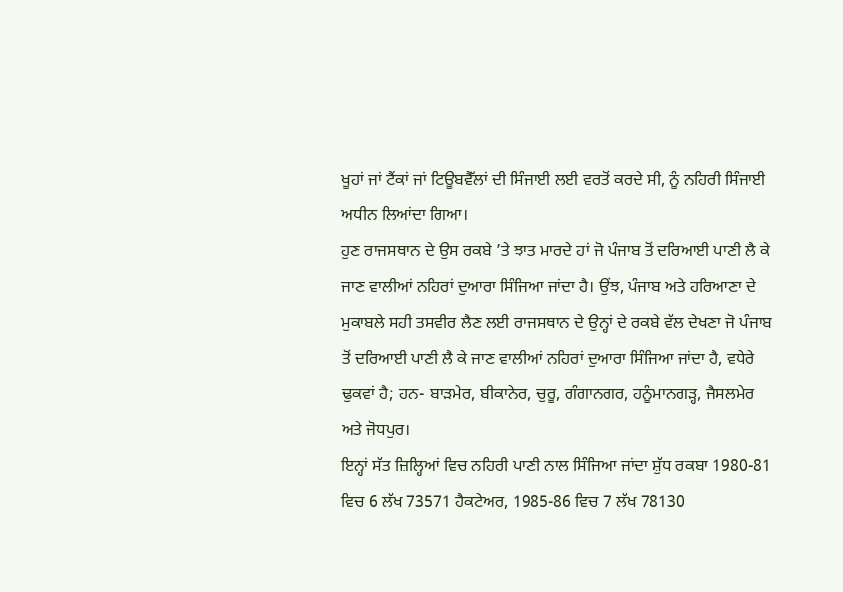ਖੂਹਾਂ ਜਾਂ ਟੈਂਕਾਂ ਜਾਂ ਟਿਊਬਵੈੱਲਾਂ ਦੀ ਸਿੰਜਾਈ ਲਈ ਵਰਤੋਂ ਕਰਦੇ ਸੀ, ਨੂੰ ਨਹਿਰੀ ਸਿੰਜਾਈ ਅਧੀਨ ਲਿਆਂਦਾ ਗਿਆ।
ਹੁਣ ਰਾਜਸਥਾਨ ਦੇ ਉਸ ਰਕਬੇ ’ਤੇ ਝਾਤ ਮਾਰਦੇ ਹਾਂ ਜੋ ਪੰਜਾਬ ਤੋਂ ਦਰਿਆਈ ਪਾਣੀ ਲੈ ਕੇ ਜਾਣ ਵਾਲੀਆਂ ਨਹਿਰਾਂ ਦੁਆਰਾ ਸਿੰਜਿਆ ਜਾਂਦਾ ਹੈ। ਉਂਝ, ਪੰਜਾਬ ਅਤੇ ਹਰਿਆਣਾ ਦੇ ਮੁਕਾਬਲੇ ਸਹੀ ਤਸਵੀਰ ਲੈਣ ਲਈ ਰਾਜਸਥਾਨ ਦੇ ਉਨ੍ਹਾਂ ਦੇ ਰਕਬੇ ਵੱਲ ਦੇਖਣਾ ਜੋ ਪੰਜਾਬ ਤੋਂ ਦਰਿਆਈ ਪਾਣੀ ਲੈ ਕੇ ਜਾਣ ਵਾਲੀਆਂ ਨਹਿਰਾਂ ਦੁਆਰਾ ਸਿੰਜਿਆ ਜਾਂਦਾ ਹੈ, ਵਧੇਰੇ ਢੁਕਵਾਂ ਹੈ; ਹਨ- ਬਾੜਮੇਰ, ਬੀਕਾਨੇਰ, ਚੁਰੂ, ਗੰਗਾਨਗਰ, ਹਨੂੰਮਾਨਗੜ੍ਹ, ਜੈਸਲਮੇਰ ਅਤੇ ਜੋਧਪੁਰ।
ਇਨ੍ਹਾਂ ਸੱਤ ਜ਼ਿਲ੍ਹਿਆਂ ਵਿਚ ਨਹਿਰੀ ਪਾਣੀ ਨਾਲ ਸਿੰਜਿਆ ਜਾਂਦਾ ਸ਼ੁੱਧ ਰਕਬਾ 1980-81 ਵਿਚ 6 ਲੱਖ 73571 ਹੈਕਟੇਅਰ, 1985-86 ਵਿਚ 7 ਲੱਖ 78130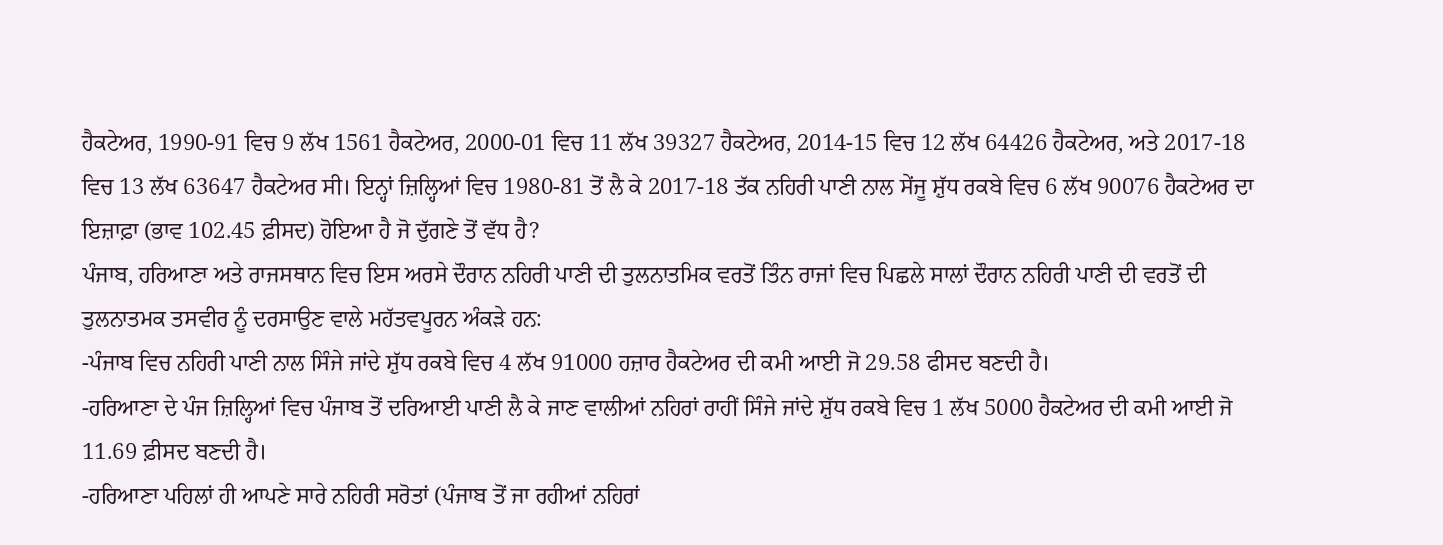ਹੈਕਟੇਅਰ, 1990-91 ਵਿਚ 9 ਲੱਖ 1561 ਹੈਕਟੇਅਰ, 2000-01 ਵਿਚ 11 ਲੱਖ 39327 ਹੈਕਟੇਅਰ, 2014-15 ਵਿਚ 12 ਲੱਖ 64426 ਹੈਕਟੇਅਰ, ਅਤੇ 2017-18 ਵਿਚ 13 ਲੱਖ 63647 ਹੈਕਟੇਅਰ ਸੀ। ਇਨ੍ਹਾਂ ਜ਼ਿਲ੍ਹਿਆਂ ਵਿਚ 1980-81 ਤੋਂ ਲੈ ਕੇ 2017-18 ਤੱਕ ਨਹਿਰੀ ਪਾਣੀ ਨਾਲ ਸੇਂਜੂ ਸ਼ੁੱਧ ਰਕਬੇ ਵਿਚ 6 ਲੱਖ 90076 ਹੈਕਟੇਅਰ ਦਾ ਇਜ਼ਾਫ਼ਾ (ਭਾਵ 102.45 ਫ਼ੀਸਦ) ਹੋਇਆ ਹੈ ਜੋ ਦੁੱਗਣੇ ਤੋਂ ਵੱਧ ਹੈ?
ਪੰਜਾਬ, ਹਰਿਆਣਾ ਅਤੇ ਰਾਜਸਥਾਨ ਵਿਚ ਇਸ ਅਰਸੇ ਦੌਰਾਨ ਨਹਿਰੀ ਪਾਣੀ ਦੀ ਤੁਲਨਾਤਮਿਕ ਵਰਤੋਂ ਤਿੰਨ ਰਾਜਾਂ ਵਿਚ ਪਿਛਲੇ ਸਾਲਾਂ ਦੌਰਾਨ ਨਹਿਰੀ ਪਾਣੀ ਦੀ ਵਰਤੋਂ ਦੀ ਤੁਲਨਾਤਮਕ ਤਸਵੀਰ ਨੂੰ ਦਰਸਾਉਣ ਵਾਲੇ ਮਹੱਤਵਪੂਰਨ ਅੰਕੜੇ ਹਨ:
-ਪੰਜਾਬ ਵਿਚ ਨਹਿਰੀ ਪਾਣੀ ਨਾਲ ਸਿੰਜੇ ਜਾਂਦੇ ਸ਼ੁੱਧ ਰਕਬੇ ਵਿਚ 4 ਲੱਖ 91000 ਹਜ਼ਾਰ ਹੈਕਟੇਅਰ ਦੀ ਕਮੀ ਆਈ ਜੋ 29.58 ਫੀਸਦ ਬਣਦੀ ਹੈ।
-ਹਰਿਆਣਾ ਦੇ ਪੰਜ ਜ਼ਿਲ੍ਹਿਆਂ ਵਿਚ ਪੰਜਾਬ ਤੋਂ ਦਰਿਆਈ ਪਾਣੀ ਲੈ ਕੇ ਜਾਣ ਵਾਲੀਆਂ ਨਹਿਰਾਂ ਰਾਹੀਂ ਸਿੰਜੇ ਜਾਂਦੇ ਸ਼ੁੱਧ ਰਕਬੇ ਵਿਚ 1 ਲੱਖ 5000 ਹੈਕਟੇਅਰ ਦੀ ਕਮੀ ਆਈ ਜੋ 11.69 ਫ਼ੀਸਦ ਬਣਦੀ ਹੈ।
-ਹਰਿਆਣਾ ਪਹਿਲਾਂ ਹੀ ਆਪਣੇ ਸਾਰੇ ਨਹਿਰੀ ਸਰੋਤਾਂ (ਪੰਜਾਬ ਤੋਂ ਜਾ ਰਹੀਆਂ ਨਹਿਰਾਂ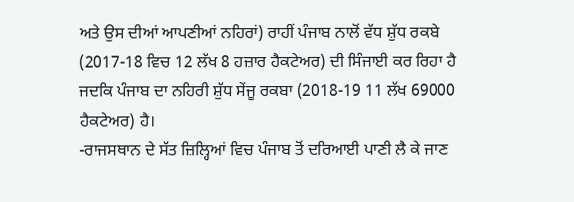ਅਤੇ ਉਸ ਦੀਆਂ ਆਪਣੀਆਂ ਨਹਿਰਾਂ) ਰਾਹੀਂ ਪੰਜਾਬ ਨਾਲੋਂ ਵੱਧ ਸ਼ੁੱਧ ਰਕਬੇ (2017-18 ਵਿਚ 12 ਲੱਖ 8 ਹਜ਼ਾਰ ਹੈਕਟੇਅਰ) ਦੀ ਸਿੰਜਾਈ ਕਰ ਰਿਹਾ ਹੈ ਜਦਕਿ ਪੰਜਾਬ ਦਾ ਨਹਿਰੀ ਸ਼ੁੱਧ ਸੇਂਜੂ ਰਕਬਾ (2018-19 11 ਲੱਖ 69000 ਹੈਕਟੇਅਰ) ਹੈ।
-ਰਾਜਸਥਾਨ ਦੇ ਸੱਤ ਜ਼ਿਲ੍ਹਿਆਂ ਵਿਚ ਪੰਜਾਬ ਤੋਂ ਦਰਿਆਈ ਪਾਣੀ ਲੈ ਕੇ ਜਾਣ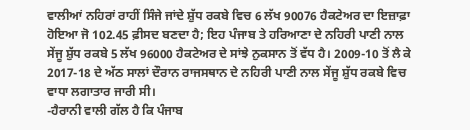ਵਾਲੀਆਂ ਨਹਿਰਾਂ ਰਾਹੀਂ ਸਿੰਜੇ ਜਾਂਦੇ ਸ਼ੁੱਧ ਰਕਬੇ ਵਿਚ 6 ਲੱਖ 90076 ਹੈਕਟੇਅਰ ਦਾ ਇਜ਼ਾਫ਼ਾ ਹੋਇਆ ਜੋ 102.45 ਫ਼ੀਸਦ ਬਣਦਾ ਹੈ; ਇਹ ਪੰਜਾਬ ਤੇ ਹਰਿਆਣਾ ਦੇ ਨਹਿਰੀ ਪਾਣੀ ਨਾਲ ਸੇਂਜੂ ਸ਼ੁੱਧ ਰਕਬੇ 5 ਲੱਖ 96000 ਹੈਕਟੇਅਰ ਦੇ ਸਾਂਝੇ ਨੁਕਸਾਨ ਤੋਂ ਵੱਧ ਹੈ। 2009-10 ਤੋਂ ਲੈ ਕੇ 2017-18 ਦੇ ਅੱਠ ਸਾਲਾਂ ਦੌਰਾਨ ਰਾਜਸਥਾਨ ਦੇ ਨਹਿਰੀ ਪਾਣੀ ਨਾਲ ਸੇਂਜੂ ਸ਼ੁੱਧ ਰਕਬੇ ਵਿਚ ਵਾਧਾ ਲਗਾਤਾਰ ਜਾਰੀ ਸੀ।
-ਹੈਰਾਨੀ ਵਾਲੀ ਗੱਲ ਹੈ ਕਿ ਪੰਜਾਬ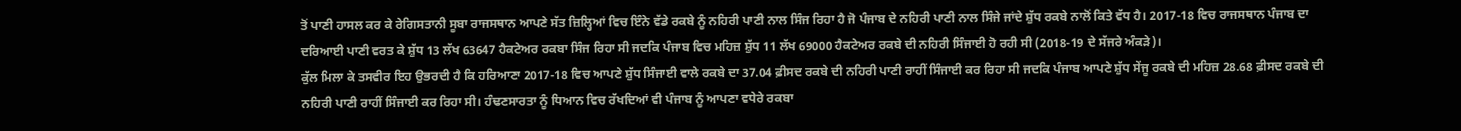ਤੋਂ ਪਾਣੀ ਹਾਸਲ ਕਰ ਕੇ ਰੇਗਿਸਤਾਨੀ ਸੂਬਾ ਰਾਜਸਥਾਨ ਆਪਣੇ ਸੱਤ ਜ਼ਿਲ੍ਹਿਆਂ ਵਿਚ ਇੰਨੇ ਵੱਡੇ ਰਕਬੇ ਨੂੰ ਨਹਿਰੀ ਪਾਣੀ ਨਾਲ ਸਿੰਜ ਰਿਹਾ ਹੈ ਜੋ ਪੰਜਾਬ ਦੇ ਨਹਿਰੀ ਪਾਣੀ ਨਾਲ ਸਿੰਜੇ ਜਾਂਦੇ ਸ਼ੁੱਧ ਰਕਬੇ ਨਾਲੋਂ ਕਿਤੇ ਵੱਧ ਹੈ। 2017-18 ਵਿਚ ਰਾਜਸਥਾਨ ਪੰਜਾਬ ਦਾ ਦਰਿਆਈ ਪਾਣੀ ਵਰਤ ਕੇ ਸ਼ੁੱਧ 13 ਲੱਖ 63647 ਹੈਕਟੇਅਰ ਰਕਬਾ ਸਿੰਜ ਰਿਹਾ ਸੀ ਜਦਕਿ ਪੰਜਾਬ ਵਿਚ ਮਹਿਜ਼ ਸ਼ੁੱਧ 11 ਲੱਖ 69000 ਹੈਕਟੇਅਰ ਰਕਬੇ ਦੀ ਨਹਿਰੀ ਸਿੰਜਾਈ ਹੋ ਰਹੀ ਸੀ (2018-19 ਦੇ ਸੱਜਰੇ ਅੰਕੜੇ)।
ਕੁੱਲ ਮਿਲਾ ਕੇ ਤਸਵੀਰ ਇਹ ਉਭਰਦੀ ਹੈ ਕਿ ਹਰਿਆਣਾ 2017-18 ਵਿਚ ਆਪਣੇ ਸ਼ੁੱਧ ਸਿੰਜਾਈ ਵਾਲੇ ਰਕਬੇ ਦਾ 37.04 ਫ਼ੀਸਦ ਰਕਬੇ ਦੀ ਨਹਿਰੀ ਪਾਣੀ ਰਾਹੀਂ ਸਿੰਜਾਈ ਕਰ ਰਿਹਾ ਸੀ ਜਦਕਿ ਪੰਜਾਬ ਆਪਣੇ ਸ਼ੁੱਧ ਸੇਂਜੂ ਰਕਬੇ ਦੀ ਮਹਿਜ਼ 28.68 ਫ਼ੀਸਦ ਰਕਬੇ ਦੀ ਨਹਿਰੀ ਪਾਣੀ ਰਾਹੀਂ ਸਿੰਜਾਈ ਕਰ ਰਿਹਾ ਸੀ। ਹੰਢਣਸਾਰਤਾ ਨੂੰ ਧਿਆਨ ਵਿਚ ਰੱਖਦਿਆਂ ਵੀ ਪੰਜਾਬ ਨੂੰ ਆਪਣਾ ਵਧੇਰੇ ਰਕਬਾ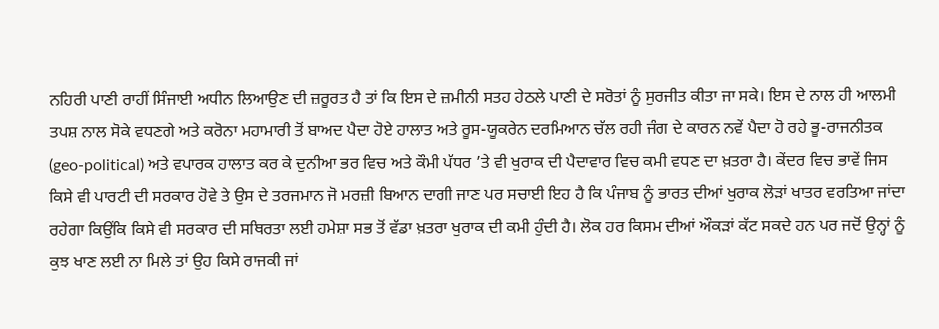ਨਹਿਰੀ ਪਾਣੀ ਰਾਹੀਂ ਸਿੰਜਾਈ ਅਧੀਨ ਲਿਆਉਣ ਦੀ ਜ਼ਰੂਰਤ ਹੈ ਤਾਂ ਕਿ ਇਸ ਦੇ ਜ਼ਮੀਨੀ ਸਤਹ ਹੇਠਲੇ ਪਾਣੀ ਦੇ ਸਰੋਤਾਂ ਨੂੰ ਸੁਰਜੀਤ ਕੀਤਾ ਜਾ ਸਕੇ। ਇਸ ਦੇ ਨਾਲ ਹੀ ਆਲਮੀ ਤਪਸ਼ ਨਾਲ ਸੋਕੇ ਵਧਣਗੇ ਅਤੇ ਕਰੋਨਾ ਮਹਾਮਾਰੀ ਤੋਂ ਬਾਅਦ ਪੈਦਾ ਹੋਏ ਹਾਲਾਤ ਅਤੇ ਰੂਸ-ਯੂਕਰੇਨ ਦਰਮਿਆਨ ਚੱਲ ਰਹੀ ਜੰਗ ਦੇ ਕਾਰਨ ਨਵੇਂ ਪੈਦਾ ਹੋ ਰਹੇ ਭੂ-ਰਾਜਨੀਤਕ (geo-political) ਅਤੇ ਵਪਾਰਕ ਹਾਲਾਤ ਕਰ ਕੇ ਦੁਨੀਆ ਭਰ ਵਿਚ ਅਤੇ ਕੌਮੀ ਪੱਧਰ ’ਤੇ ਵੀ ਖੁਰਾਕ ਦੀ ਪੈਦਾਵਾਰ ਵਿਚ ਕਮੀ ਵਧਣ ਦਾ ਖ਼ਤਰਾ ਹੈ। ਕੇਂਦਰ ਵਿਚ ਭਾਵੇਂ ਜਿਸ ਕਿਸੇ ਵੀ ਪਾਰਟੀ ਦੀ ਸਰਕਾਰ ਹੋਵੇ ਤੇ ਉਸ ਦੇ ਤਰਜਮਾਨ ਜੋ ਮਰਜ਼ੀ ਬਿਆਨ ਦਾਗੀ ਜਾਣ ਪਰ ਸਚਾਈ ਇਹ ਹੈ ਕਿ ਪੰਜਾਬ ਨੂੰ ਭਾਰਤ ਦੀਆਂ ਖੁਰਾਕ ਲੋੜਾਂ ਖਾਤਰ ਵਰਤਿਆ ਜਾਂਦਾ ਰਹੇਗਾ ਕਿਉਂਕਿ ਕਿਸੇ ਵੀ ਸਰਕਾਰ ਦੀ ਸਥਿਰਤਾ ਲਈ ਹਮੇਸ਼ਾ ਸਭ ਤੋਂ ਵੱਡਾ ਖ਼ਤਰਾ ਖੁਰਾਕ ਦੀ ਕਮੀ ਹੁੰਦੀ ਹੈ। ਲੋਕ ਹਰ ਕਿਸਮ ਦੀਆਂ ਔਕੜਾਂ ਕੱਟ ਸਕਦੇ ਹਨ ਪਰ ਜਦੋਂ ਉਨ੍ਹਾਂ ਨੂੰ ਕੁਝ ਖਾਣ ਲਈ ਨਾ ਮਿਲੇ ਤਾਂ ਉਹ ਕਿਸੇ ਰਾਜਕੀ ਜਾਂ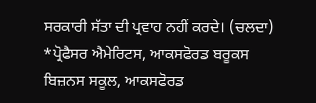ਸਰਕਾਰੀ ਸੱਤਾ ਦੀ ਪ੍ਰਵਾਹ ਨਹੀਂ ਕਰਦੇ। (ਚਲਦਾ)
*ਪ੍ਰੋਫੈਸਰ ਐਮੇਰਿਟਸ, ਆਕਸਫੋਰਡ ਬਰੂਕਸ ਬਿਜ਼ਨਸ ਸਕੂਲ, ਆਕਸਫੋਰਡ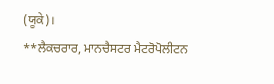(ਯੂਕੇ)।
**ਲੈਕਚਰਾਰ, ਮਾਨਚੈਸਟਰ ਮੈਟਰੋਪੋਲੀਟਨ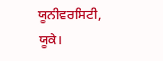ਯੂਨੀਵਰਸਿਟੀ, ਯੂਕੇ।